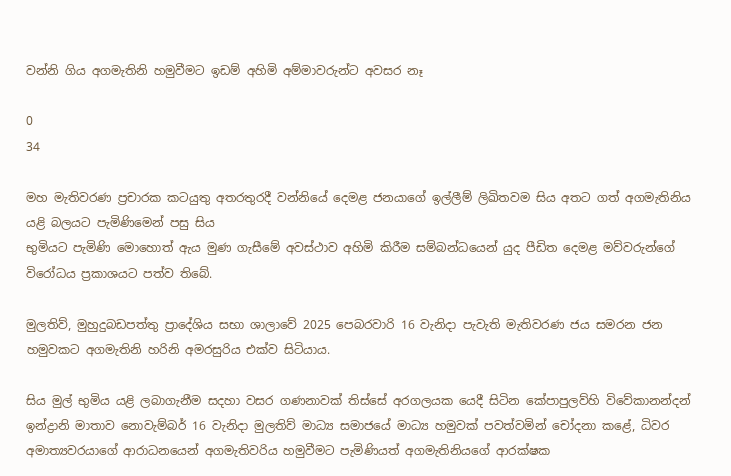වන්නි ගිය අගමැතිනි හමුවීමට ඉඩම් අහිමි අම්මාවරුන්ට අවසර නෑ

0
34

මහ මැතිවරණ ප්‍රචාරක කටයුතු අතරතුරදී වන්නියේ දෙමළ ජනයාගේ ඉල්ලීම් ලිඛිතවම සිය අතට ගත් අගමැතිනිය යළි බලයට පැමිණිමෙන් පසු සිය
භුමියට පැමිණි මොහොත් ඇය මුණ ගැසීමේ අවස්ථාව අහිමි කිරීම සම්බන්ධයෙන් යුද පීඩිත දෙමළ මව්වරුන්ගේ විරෝධය ප්‍රකාශයට පත්ව තිබේ.

මුලතිව්, මුහුදුබඩපත්තු ප්‍රාදේශිය සභා ශාලාවේ 2025 පෙබරවාරි 16 වැනිදා පැවැති මැතිවරණ ජය සමරන ජන හමුවකට අගමැතිනි හරිනි අමරසුරිය එක්ව සිටියාය.

සිය මුල් භුමිය යළි ලබාගැනීම සදහා වසර ගණනාවක් තිස්සේ අරගලයක යෙදී සිටින කේපාපුලව්හි විවේකානන්දන් ඉන්ද්‍රානි මාතාව නොවැම්බර් 16 වැනිදා මුලතිව් මාධ්‍ය සමාජයේ මාධ්‍ය හමුවක් පවත්වමින් චෝදනා කළේ, ධිවර අමාත්‍යවරයාගේ ආරාධනයෙන් අගමැතිවරිය හමුවීමට පැමිණියත් අගමැතිනියගේ ආරක්ෂක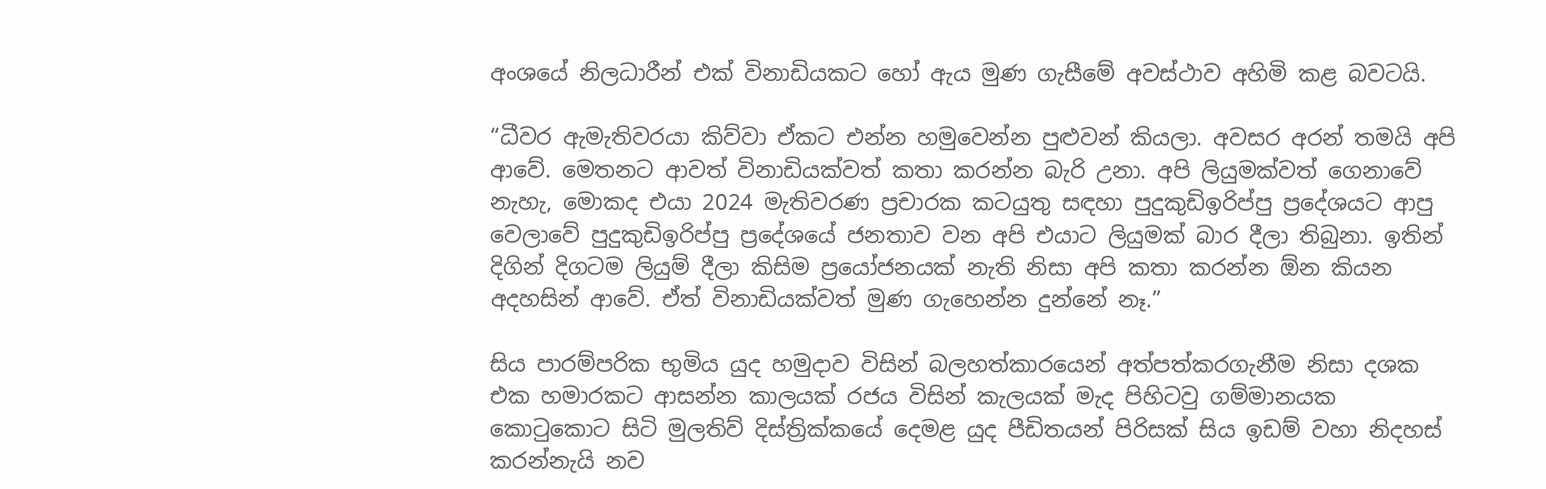අංශයේ නිලධාරීන් එක් විනාඩියකට හෝ ඇය මුණ ගැසීමේ අවස්ථාව අහිමි කළ බවටයි.

“ධීවර ඇමැතිවරයා කිව්වා ඒකට එන්න හමුවෙන්න පුළුවන් කියලා. අවසර අරන් තමයි අපි ආවේ. මෙතනට ආවත් විනාඩියක්වත් කතා කරන්න බැරි උනා. අපි ලියුමක්වත් ගෙනාවේ නැහැ, මොකද එයා 2024 මැතිවරණ ප්‍රචාරක කටයුතු සඳහා පුදුකුඩිඉරිප්පු ප්‍රදේශයට ආපු වෙලාවේ පුදුකුඩිඉරිප්පු ප්‍රදේශයේ ජනතාව වන අපි එයාට ලියුමක් බාර දීලා තිබුනා. ඉතින් දිගින් දිගටම ලියුම් දීලා කිසිම ප්‍රයෝජනයක් නැති නිසා අපි කතා කරන්න ඕන කියන අදහසින් ආවේ. ඒත් විනාඩියක්වත් මුණ ගැහෙන්න දුන්නේ නෑ.”

සිය පාරම්පරික භුමිය යුද හමුදාව විසින් බලහත්කාරයෙන් අත්පත්කරගැනීම නිසා දශක එක හමාරකට ආසන්න කාලයක් රජය විසින් කැලයක් මැද පිහිටවු ගම්මානයක කොටුකොට සිටි මුලතිව් දිස්ත්‍රික්කයේ දෙමළ යුද පීඩිතයන් පිරිසක් සිය ඉඩම් වහා නිදහස් කරන්නැයි නව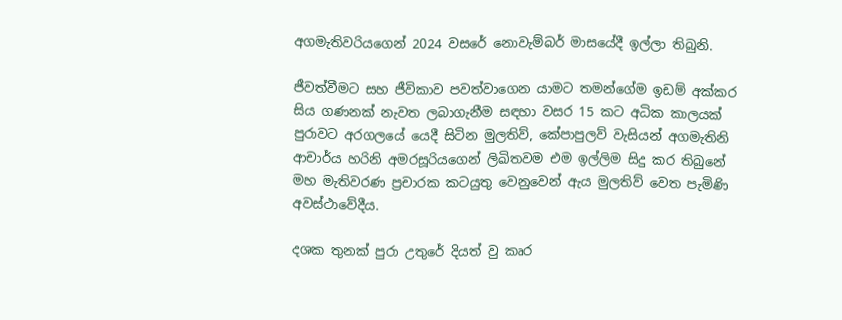අගමැතිවරියගෙන් 2024 වසරේ නොවැම්බර් මාසයේදී ඉල්ලා තිබුනි.

ජීවත්වීමට සහ ජීවිකාව පවත්වාගෙන යාමට තමන්ගේම ඉඩම් අක්කර සිය ගණනක් නැවත ලබාගැනීම සඳහා වසර 15 කට අධික කාලයක් පුරාවට අරගලයේ යෙදී සිටින මුලතිව්, කේපාපුලව් වැසියන් අගමැතිනි ආචාර්ය හරිනි අමරසූරියගෙන් ලිඛිතවම එම ඉල්ලිම සිදු කර තිබුනේ මහ මැතිවරණ ප්‍රචාරක කටයුතු වෙනුවෙන් ඇය මුලතිව් වෙත පැමිණි අවස්ථාවේදීය.

දශක තුනක් පුරා උතුරේ දියත් වු කෘර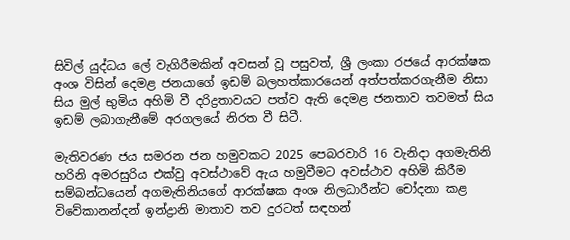සිවිල් යුද්ධය ලේ වැගිරීමකින් අවසන් වූ පසුවත්, ශ්‍රී ලංකා රජයේ ආරක්ෂක අංශ විසින් දෙමළ ජනයාගේ ඉඩම් බලහත්කාරයෙන් අත්පත්කරගැනීම නිසා සිය මුල් භුමිය අහිමි වී දරිද්‍රතාවයට පත්ව ඇති දෙමළ ජනතාව තවමත් සිය ඉඩම් ලබාගැනීමේ අරගලයේ නිරත වී සිටී.

මැතිවරණ ජය සමරන ජන හමුවකට 2025 පෙබරවාරි 16 වැනිදා අගමැතිනි හරිනි අමරසුරිය එක්වු අවස්ථාවේ ඇය හමුවීමට අවස්ථාව අහිමි කිරීම සම්බන්ධයෙන් අගමැතිනියගේ ආරක්ෂක අංශ නිලධාරීන්ට චෝදනා කළ විවේකානන්දන් ඉන්ද්‍රානි මාතාව තව දුරටත් සඳහන්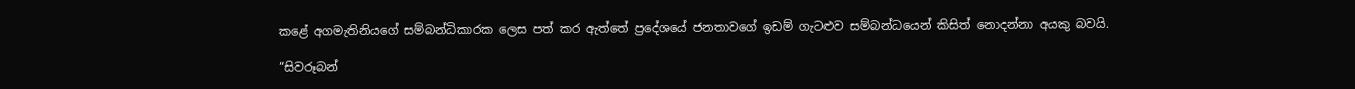කළේ අගමැතිනියගේ සම්බන්ධිකාරක ලෙස පත් කර ඇත්තේ ප්‍රදේශයේ ජනතාවගේ ඉඩම් ගැටළුව සම්බන්ධයෙන් කිසිත් නොදන්නා අයකු බවයි.

“සිවරූබන්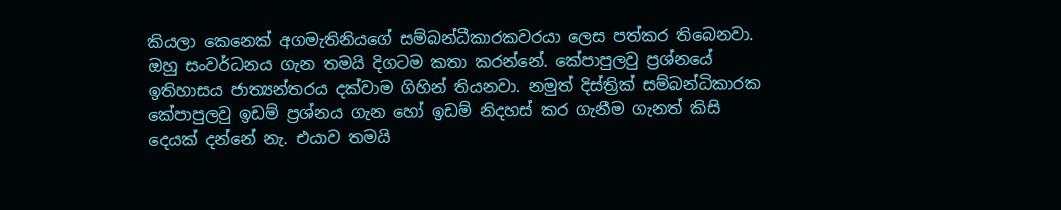කියලා කෙනෙක් අගමැතිනියගේ සම්බන්ධීකාරකවරයා ලෙස පත්කර තිබෙනවා. ඔහු සංවර්ධනය ගැන තමයි දිගටම කතා කරන්නේ. කේපාපුලවු ප්‍රශ්නයේ ඉතිහාසය ජාත්‍යන්තරය දක්වාම ගිහින් තියනවා. නමුත් දිස්ත්‍රික් සම්බන්ධිකාරක කේපාපුලවු ඉඩම් ප්‍රශ්නය ගැන හෝ ඉඩම් නිදහස් කර ගැනීම ගැනත් කිසි දෙයක් දන්නේ නැ. එයාව තමයි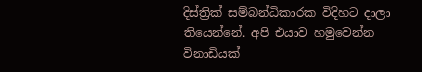දිස්ත්‍රික් සම්බන්ධිකාරක විදිහට දාලා තියෙන්නේ. අපි එයාව හමුවෙන්න විනාඩියක්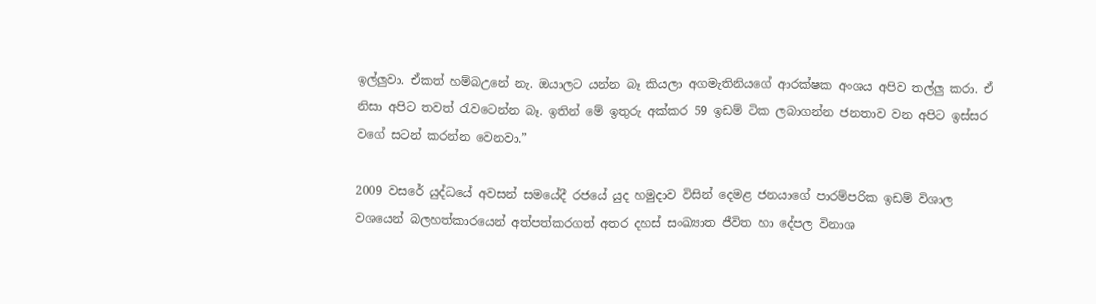ඉල්ලුවා. ඒකත් හම්බඋනේ නැ. ඔයාලට යන්න බෑ කියලා අගමැතිනියගේ ආරක්ෂක අංශය අපිව තල්ලු කරා. ඒ නිසා අපිට තවත් රැවටෙන්න බෑ. ඉතින් මේ ඉතුරු අක්කර 59 ඉඩම් ටික ලබාගන්න ජනතාව වන අපිට ඉස්සර වගේ සටන් කරන්න වෙනවා.”

2009 වසරේ යුද්ධයේ අවසන් සමයේදී රජයේ යුද හමුදාව විසින් දෙමළ ජනයාගේ පාරම්පරික ඉඩම් විශාල වශයෙන් බලහත්කාරයෙන් අත්පත්කරගත් අතර දහස් සංඛ්‍යාත ජීවිත හා දේපල විනාශ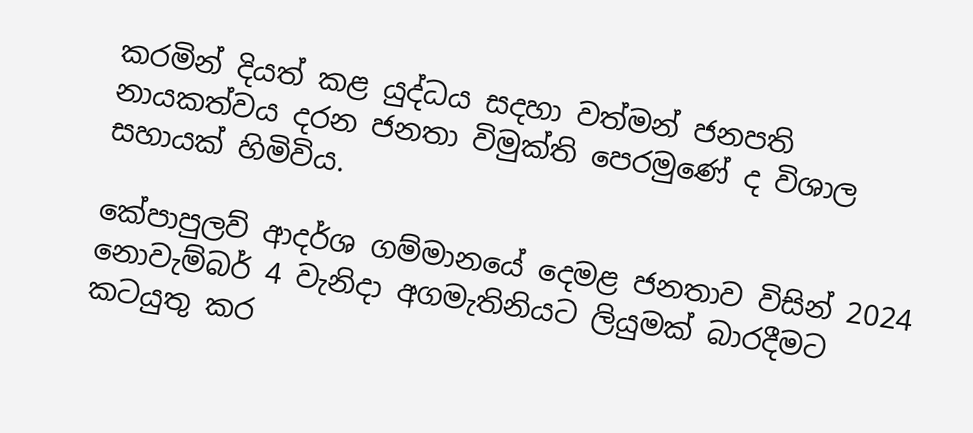කරමින් දියත් කළ යුද්ධය සදහා වත්මන් ජනපති නායකත්වය දරන ජනතා විමුක්ති පෙරමුණේ ද විශාල සහායක් හිමිවිය.

කේපාපුලව් ආදර්ශ ගම්මානයේ දෙමළ ජනතාව විසින් 2024 නොවැම්බර් 4 වැනිදා අගමැතිනියට ලියුමක් බාරදීමට කටයුතු කර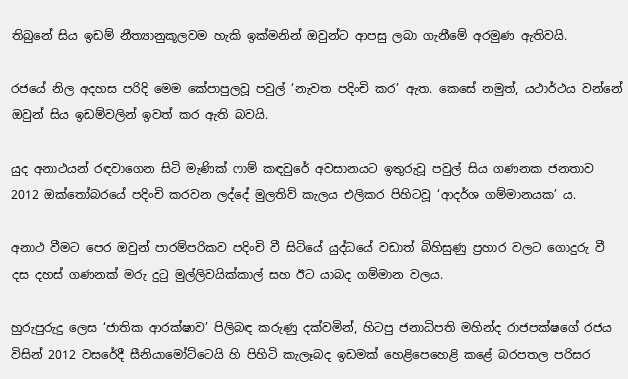තිබුනේ සිය ඉඩම් නීත්‍යානුකූලවම හැකි ඉක්මනින් ඔවුන්ට ආපසු ලබා ගැනීමේ අරමුණ ඇතිවයි.

රජයේ නිල අදහස පරිදි මෙම කේපාපුලවූ පවුල් ‘නැවත පදිංචි කර’ ඇත. කෙසේ නමුත්, යථාර්ථය වන්නේ ඔවුන් සිය ඉඩම්වලින් ඉවත් කර ඇති බවයි.

යුද අනාථයන් රඳවාගෙන සිටි මැණික් ෆාම් කඳවුරේ අවසානයට ඉතුරුවූ පවුල් සිය ගණනක ජනතාව 2012 ඔක්තෝබරයේ පදිංචි කරවන ලද්දේ මුලතිව් කැලය එලිකර පිහිටවූ ‘ආදර්ශ ගම්මානයක’ ය.

අනාථ වීමට පෙර ඔවුන් පාරම්පරිකව පදිංචි වී සිටියේ යුද්ධයේ වඩාත් බිහිසුණු ප්‍රහාර වලට ගොදුරු වී දස දහස් ගණනක් මරු දුටු මුල්ලිවයික්කාල් සහ ඊට යාබද ගම්මාන වලය.

හුරුපුරුදු ලෙස ‘ජාතික ආරක්ෂාව’ පිලිබඳ කරුණු දක්වමින්, හිටපු ජනාධිපති මහින්ද රාජපක්ෂගේ රජය විසින් 2012 වසරේදී සීනියාමෝට්ටෙයි හි පිහිටි කැලෑබද ඉඩමක් හෙළිපෙහෙළි කළේ බරපතල පරිසර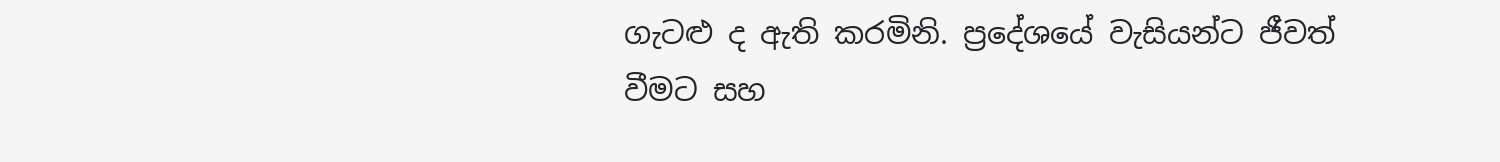ගැටළු ද ඇති කරමිනි. ප්‍රදේශයේ වැසියන්ට ජීවත් වීමට සහ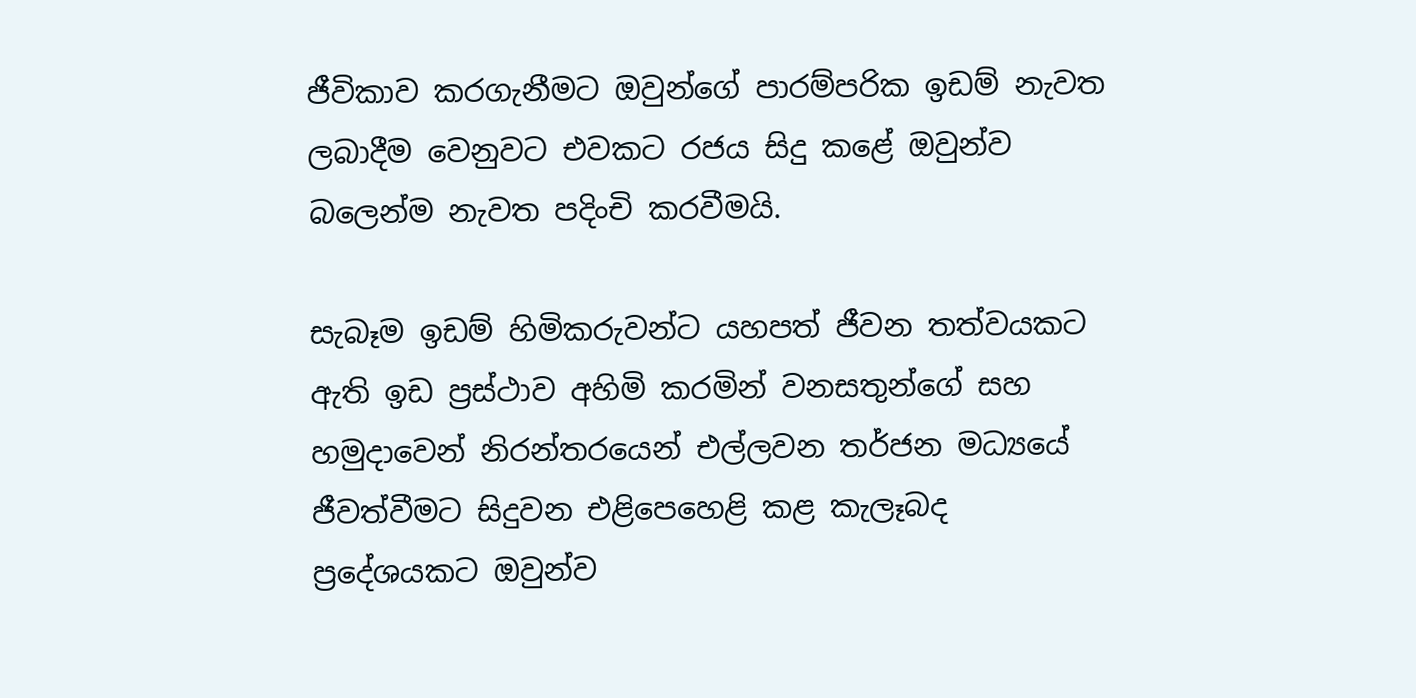ජීවිකාව කරගැනීමට ඔවුන්ගේ පාරම්පරික ඉඩම් නැවත ලබාදීම වෙනුවට එවකට රජය සිදු කළේ ඔවුන්ව බලෙන්ම නැවත පදිංචි කරවීමයි.

සැබෑම ඉඩම් හිමිකරුවන්ට යහපත් ජීවන තත්වයකට ඇති ඉඩ ප්‍රස්ථාව අහිමි කරමින් වනසතුන්ගේ සහ හමුදාවෙන් නිරන්තරයෙන් එල්ලවන තර්ජන මධ්‍යයේ ජීවත්වීමට සිදුවන එළිපෙහෙළි කළ කැලෑබද ප්‍රදේශයකට ඔවුන්ව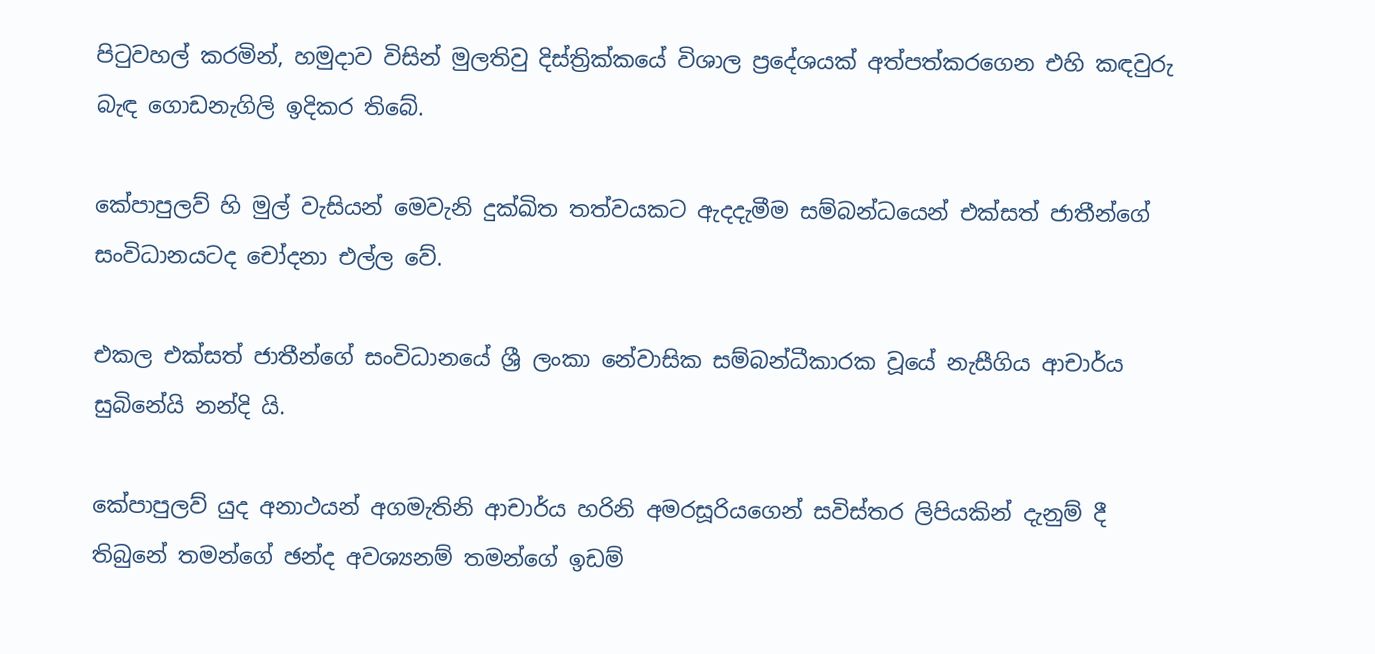පිටුවහල් කරමින්, හමුදාව විසින් මුලතිවු දිස්ත්‍රික්කයේ විශාල ප්‍රදේශයක් අත්පත්කරගෙන එහි කඳවුරු බැඳ ගොඩනැගිලි ඉදිකර තිබේ.

කේපාපුලව් හි මුල් වැසියන් මෙවැනි දුක්ඛිත තත්වයකට ඇදදැමීම සම්බන්ධයෙන් එක්සත් ජාතීන්ගේ සංවිධානයටද චෝදනා එල්ල වේ.

එකල එක්සත් ජාතීන්ගේ සංවිධානයේ ශ්‍රී ලංකා නේවාසික සම්බන්ධීකාරක වූයේ නැසීගිය ආචාර්ය සුබිනේයි නන්දි යි.

කේපාපුලව් යුද අනාථයන් අගමැතිනි ආචාර්ය හරිනි අමරසූරියගෙන් සවිස්තර ලිපියකින් දැනුම් දී තිබුනේ තමන්ගේ ඡන්ද අවශ්‍යනම් තමන්ගේ ඉඩම්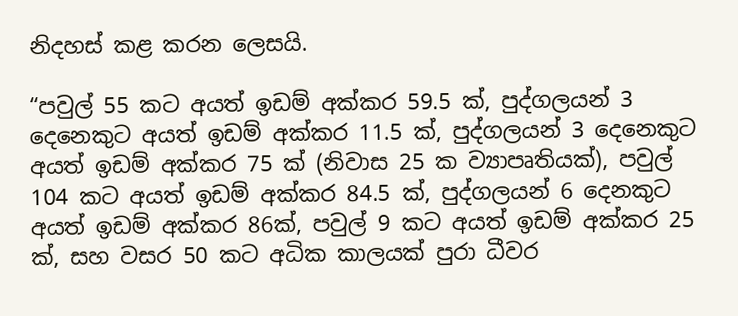නිදහස් කළ කරන ලෙසයි.

“පවුල් 55 කට අයත් ඉඩම් අක්කර 59.5 ක්, පුද්ගලයන් 3 දෙනෙකුට අයත් ඉඩම් අක්කර 11.5 ක්, පුද්ගලයන් 3 දෙනෙකුට අයත් ඉඩම් අක්කර 75 ක් (නිවාස 25 ක ව්‍යාපෘතියක්), පවුල් 104 කට අයත් ඉඩම් අක්කර 84.5 ක්, පුද්ගලයන් 6 දෙනකුට අයත් ඉඩම් අක්කර 86ක්, පවුල් 9 කට අයත් ඉඩම් අක්කර 25 ක්, සහ වසර 50 කට අධික කාලයක් පුරා ධීවර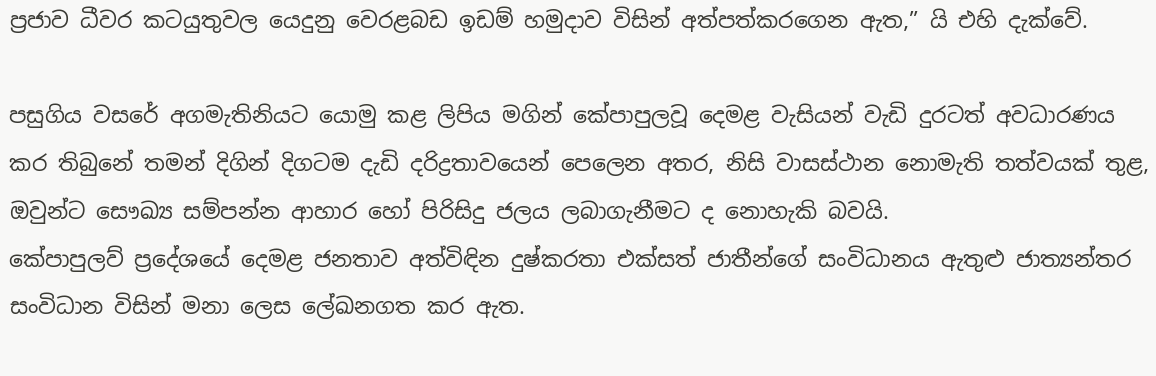ප්‍රජාව ධීවර කටයුතුවල යෙදුනු වෙරළබඩ ඉඩම් හමුදාව විසින් අත්පත්කරගෙන ඇත,” යි එහි දැක්වේ.

පසුගිය වසරේ අගමැතිනියට යොමු කළ ලිපිය මගින් කේපාපුලවූ දෙමළ වැසියන් වැඩි දුරටත් අවධාරණය කර තිබුනේ තමන් දිගින් දිගටම දැඩි දරිද්‍රතාවයෙන් පෙලෙන අතර, නිසි වාසස්ථාන නොමැති තත්වයක් තුළ, ඔවුන්ට සෞඛ්‍ය සම්පන්න ආහාර හෝ පිරිසිදු ජලය ලබාගැනීමට ද නොහැකි බවයි.
කේපාපුලව් ප්‍රදේශයේ දෙමළ ජනතාව අත්විඳින දුෂ්කරතා එක්සත් ජාතීන්ගේ සංවිධානය ඇතුළු ජාත්‍යන්තර සංවිධාන විසින් මනා ලෙස ලේඛනගත කර ඇත.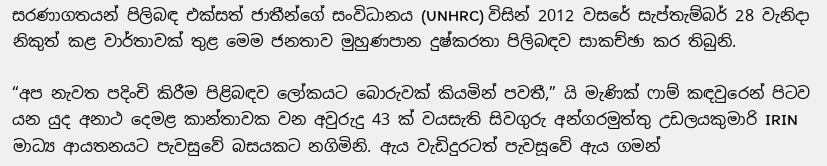සරණාගතයන් පිලිබඳ එක්සත් ජාතීන්ගේ සංවිධානය (UNHRC) විසින් 2012 වසරේ සැප්තැම්බර් 28 වැනිදා නිකුත් කළ වාර්තාවක් තුළ මෙම ජනතාව මුහුණපාන දුෂ්කරතා පිලිබඳව සාකච්ඡා කර තිබුනි.

“අප නැවත පදිංචි කිරීම පිළිබඳව ලෝකයට බොරුවක් කියමින් පවතී,” යි මැණික් ෆාම් කඳවුරෙන් පිටව යන යුද අනාථ දෙමළ කාන්තාවක වන අවුරුදු 43 ක් වයසැති සිවගුරු අන්ගරමුත්තු උඩලයකුමාරි IRIN මාධ්‍ය ආයතනයට පැවසුවේ බසයකට නගිමිනි. ඇය වැඩිදුරටත් පැවසූවේ ඇය ගමන්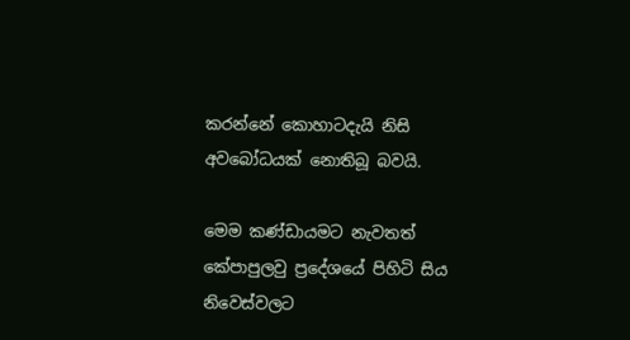කරන්නේ කොහාටදැයි නිසි අවබෝධයක් නොතිබූ බවයි.

මෙම කණ්ඩායමට නැවතත් කේපාපුලවු ප්‍රදේශයේ පිහිටි සිය නිවෙස්වලට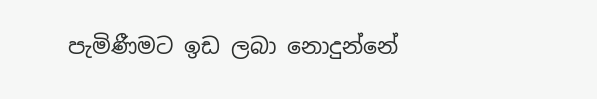පැමිණීමට ඉඩ ලබා නොදුන්නේ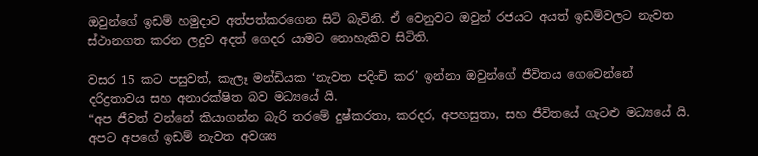ඔවුන්ගේ ඉඩම් හමුදාව අත්පත්කරගෙන සිටි බැවිනි. ඒ වෙනුවට ඔවුන් රජයට අයත් ඉඩම්වලට නැවත ස්ථානගත කරන ලදුව අදත් ගෙදර යාමට නොහැකිව සිටිති.

වසර 15 කට පසුවත්, කැලෑ මන්ඩියක ‘නැවත පදිංචි කර’ ඉන්නා ඔවුන්ගේ ජීවිතය ගෙවෙන්නේ දරිද්‍රතාවය සහ අනාරක්ෂිත බව මධ්‍යයේ යි.
“අප ජීවත් වන්නේ කියාගන්න බැරි තරමේ දුෂ්කරතා, කරදර, අපහසුතා, සහ ජීවිතයේ ගැටළු මධ්‍යයේ යි. අපට අපගේ ඉඩම් නැවත අවශ්‍ය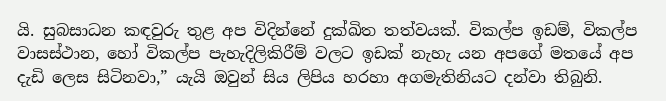යි. සුබසාධන කඳවුරු තුළ අප විදින්නේ දුක්ඛිත තත්වයක්. විකල්ප ඉඩම්, විකල්ප වාසස්ථාන, හෝ විකල්ප පැහැදිලිකිරීම් වලට ඉඩක් නැහැ යන අපගේ මතයේ අප දැඩි ලෙස සිටිනවා,” යැයි ඔවුන් සිය ලිපිය හරහා අගමැතිනියට දන්වා තිබුනි.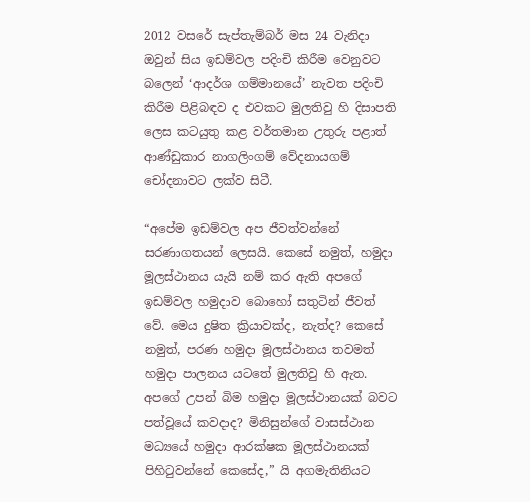2012 වසරේ සැප්තැම්බර් මස 24 වැනිදා ඔවුන් සිය ඉඩම්වල පදිංචි කිරීම වෙනුවට බලෙන් ‘ආදර්ශ ගම්මානයේ’ නැවත පදිංචි කිරීම පිළිබඳව ද එවකට මුලතිවු හි දිසාපති ලෙස කටයුතු කළ වර්තමාන උතුරු පළාත් ආණ්ඩුකාර නාගලිංගම් වේදනායගම් චෝදනාවට ලක්ව සිටී.

“අපේම ඉඩම්වල අප ජීවත්වන්නේ සරණාගතයන් ලෙසයි. කෙසේ නමුත්, හමුදා මූලස්ථානය යැයි නම් කර ඇති අපගේ ඉඩම්වල හමුදාව බොහෝ සතුටින් ජීවත් වේ. මෙය දුෂිත ක්‍රියාවක්ද, නැත්ද? කෙසේ නමුත්, පරණ හමුදා මූලස්ථානය තවමත් හමුදා පාලනය යටතේ මුලතිවු හි ඇත. අපගේ උපන් බිම හමුදා මූලස්ථානයක් බවට පත්වූයේ කවදාද? මිනිසුන්ගේ වාසස්ථාන මධ්‍යයේ හමුදා ආරක්ෂක මූලස්ථානයක් පිහිටුවන්නේ කෙසේද,” යි අගමැතිනියට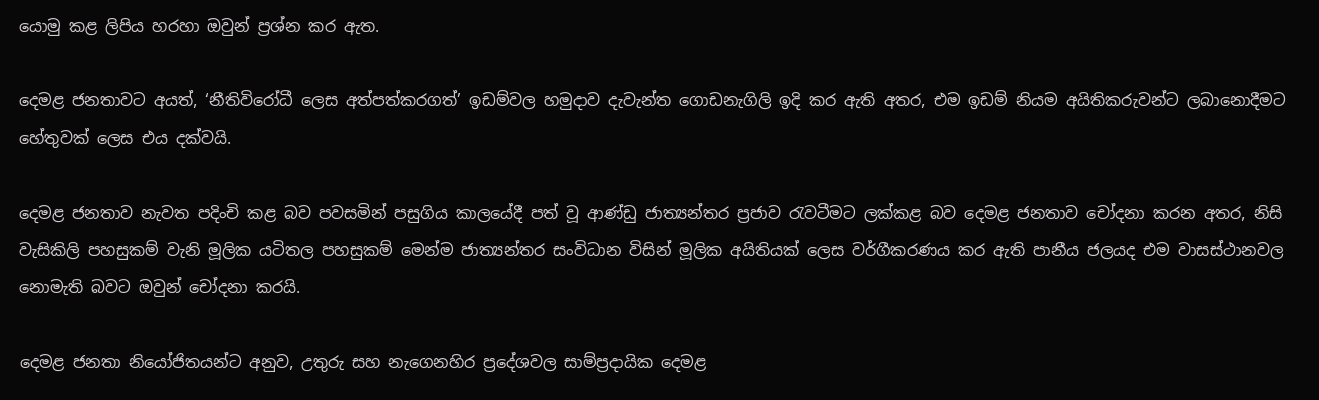යොමු කළ ලිපිය හරහා ඔවුන් ප්‍රශ්න කර ඇත.

දෙමළ ජනතාවට අයත්, ‘නීතිවිරෝධී ලෙස අත්පත්කරගත්’ ඉඩම්වල හමුදාව දැවැන්ත ගොඩනැගිලි ඉදි කර ඇති අතර, එම ඉඩම් නියම අයිතිකරුවන්ට ලබානොදීමට හේතුවක් ලෙස එය දක්වයි.

දෙමළ ජනතාව නැවත පදිංචි කළ බව පවසමින් පසුගිය කාලයේදී පත් වූ ආණ්ඩු ජාත්‍යන්තර ප්‍රජාව රැවටීමට ලක්කළ බව දෙමළ ජනතාව චෝදනා කරන අතර, නිසි වැසිකිලි පහසුකම් වැනි මූලික යටිතල පහසුකම් මෙන්ම ජාත්‍යන්තර සංවිධාන විසින් මූලික අයිතියක් ලෙස වර්ගීකරණය කර ඇති පානීය ජලයද එම වාසස්ථානවල නොමැති බවට ඔවුන් චෝදනා කරයි.

දෙමළ ජනතා නියෝජිතයන්ට අනුව, උතුරු සහ නැගෙනහිර ප්‍රදේශවල සාම්ප්‍රදායික දෙමළ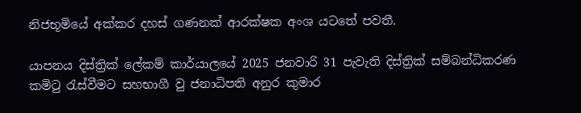නිජභූමියේ අක්කර දහස් ගණනක් ආරක්ෂක අංශ යටතේ පවතී.

යාපනය දිස්ත්‍රික් ලේකම් කාර්යාලයේ 2025 ජනවාරි 31 පැවැති දිස්ත්‍රික් සම්බන්ධිකරණ කමිටු රැස්වීමට සහභාගී වු ජනාධිපති අනුර කුමාර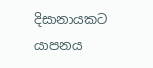දිසානායකට යාපනය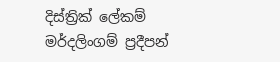දිස්ත්‍රික් ලේකම් මර්දලිංගම් ප්‍රදීපන්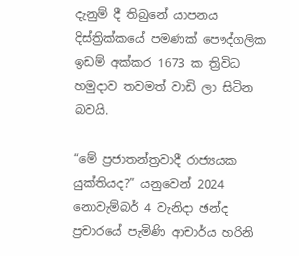දැනුම් දී තිබුනේ යාපනය දිස්ත්‍රික්කයේ පමණක් පෞද්ගලික ඉඩම් අක්කර 1673 ක ත්‍රිවිධ හමුදාව තවමත් වාඩි ලා සිටින බවයි.

“මේ ප්‍රජාතන්ත්‍රවාදී රාජ්‍යයක යුක්තියද?” යනුවෙන් 2024 නොවැම්බර් 4 වැනිදා ඡන්ද ප්‍රචාරයේ පැමිණි ආචාර්ය හරිනි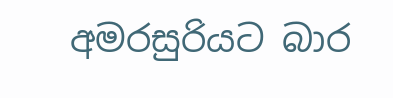අමරසුරියට බාර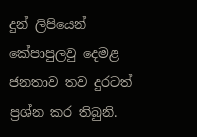දුන් ලිපියෙන් කේපාපුලවු දෙමළ ජනතාව තව දුරටත් ප්‍රශ්න කර තිබුනි.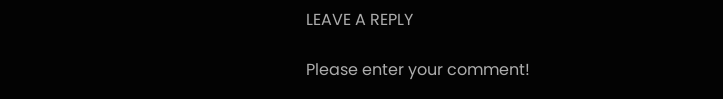LEAVE A REPLY

Please enter your comment!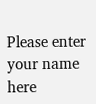Please enter your name here